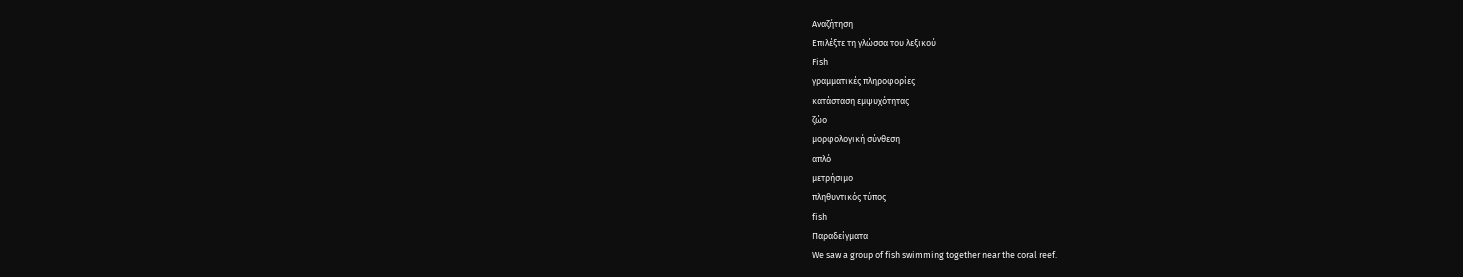Αναζήτηση
Επιλέξτε τη γλώσσα του λεξικού
Fish
γραμματικές πληροφορίες
κατάσταση εμψυχότητας
ζώο
μορφολογική σύνθεση
απλό
μετρήσιμο
πληθυντικός τύπος
fish
Παραδείγματα
We saw a group of fish swimming together near the coral reef.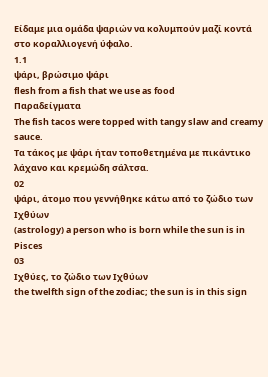Είδαμε μια ομάδα ψαριών να κολυμπούν μαζί κοντά στο κοραλλιογενή ύφαλο.
1.1
ψάρι, βρώσιμο ψάρι
flesh from a fish that we use as food
Παραδείγματα
The fish tacos were topped with tangy slaw and creamy sauce.
Τα τάκος με ψάρι ήταν τοποθετημένα με πικάντικο λάχανο και κρεμώδη σάλτσα.
02
ψάρι, άτομο που γεννήθηκε κάτω από το ζώδιο των Ιχθύων
(astrology) a person who is born while the sun is in Pisces
03
Ιχθύες, το ζώδιο των Ιχθύων
the twelfth sign of the zodiac; the sun is in this sign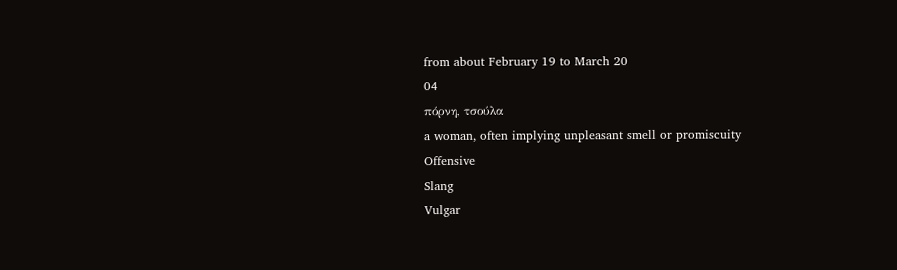from about February 19 to March 20
04
πόρνη, τσούλα
a woman, often implying unpleasant smell or promiscuity
Offensive
Slang
Vulgar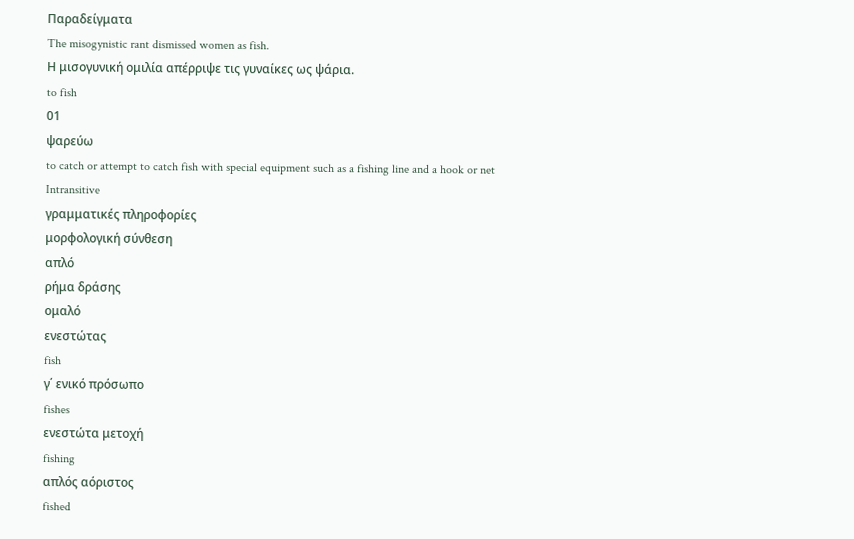Παραδείγματα
The misogynistic rant dismissed women as fish.
Η μισογυνική ομιλία απέρριψε τις γυναίκες ως ψάρια.
to fish
01
ψαρεύω
to catch or attempt to catch fish with special equipment such as a fishing line and a hook or net
Intransitive
γραμματικές πληροφορίες
μορφολογική σύνθεση
απλό
ρήμα δράσης
ομαλό
ενεστώτας
fish
γ΄ ενικό πρόσωπο
fishes
ενεστώτα μετοχή
fishing
απλός αόριστος
fished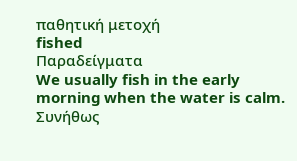παθητική μετοχή
fished
Παραδείγματα
We usually fish in the early morning when the water is calm.
Συνήθως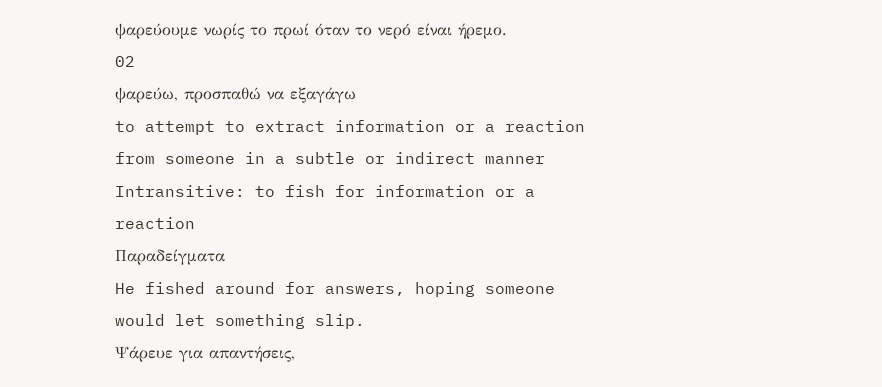ψαρεύουμε νωρίς το πρωί όταν το νερό είναι ήρεμο.
02
ψαρεύω, προσπαθώ να εξαγάγω
to attempt to extract information or a reaction from someone in a subtle or indirect manner
Intransitive: to fish for information or a reaction
Παραδείγματα
He fished around for answers, hoping someone would let something slip.
Ψάρευε για απαντήσεις,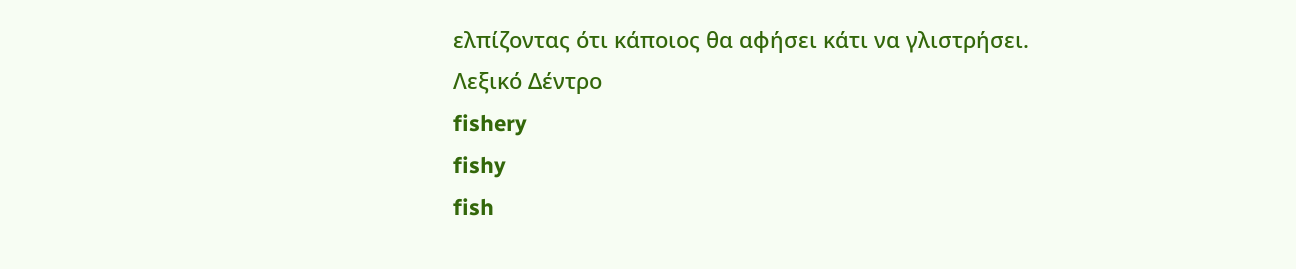ελπίζοντας ότι κάποιος θα αφήσει κάτι να γλιστρήσει.
Λεξικό Δέντρο
fishery
fishy
fish